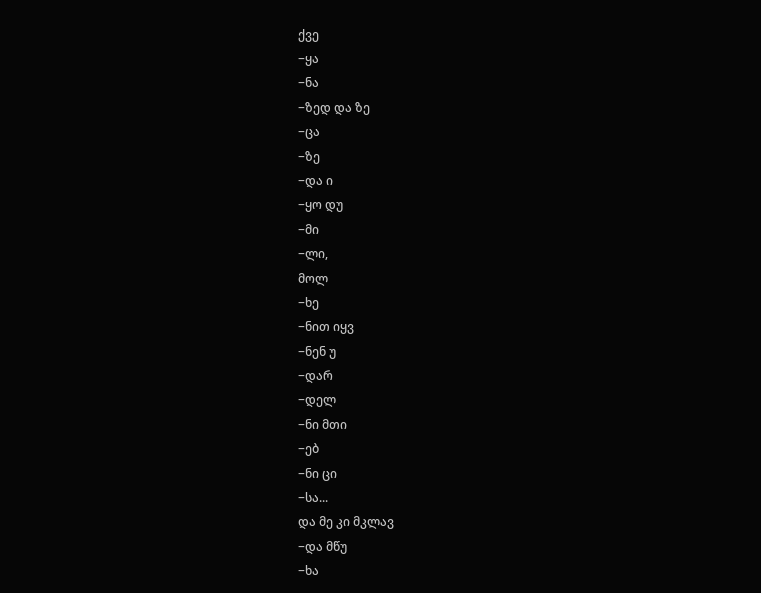ქვე
−ყა
−ნა
−ზედ და ზე
−ცა
−ზე
−და ი
−ყო დუ
−მი
−ლი,
მოლ
−ხე
−ნით იყვ
−ნენ უ
−დარ
−დელ
−ნი მთი
−ებ
−ნი ცი
−სა...
და მე კი მკლავ
−და მწუ
−ხა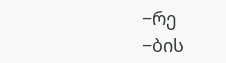−რე
−ბის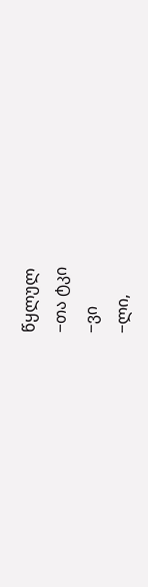წყლულ
−თა ტკი
−ვი
−ლი,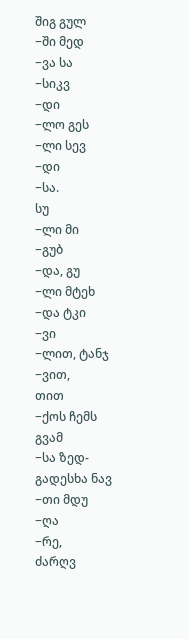შიგ გულ
−ში მედ
−ვა სა
−სიკვ
−დი
−ლო გეს
−ლი სევ
−დი
−სა.
სუ
−ლი მი
−გუბ
−და, გუ
−ლი მტეხ
−და ტკი
−ვი
−ლით, ტანჯ
−ვით,
თით
−ქოს ჩემს გვამ
−სა ზედ-გადესხა ნავ
−თი მდუ
−ღა
−რე,
ძარღვ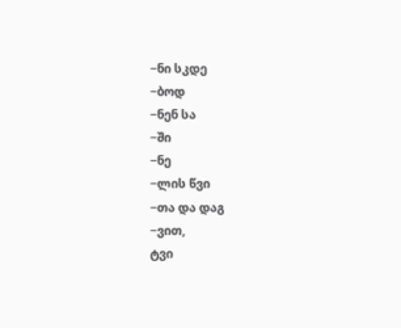−ნი სკდე
−ბოდ
−ნენ სა
−ში
−ნე
−ლის წვი
−თა და დაგ
−ვით,
ტვი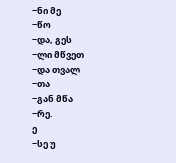−ნი მე
−წო
−და, გეს
−ლი მწვეთ
−და თვალ
−თა
−გან მწა
−რე.
ე
−სე უ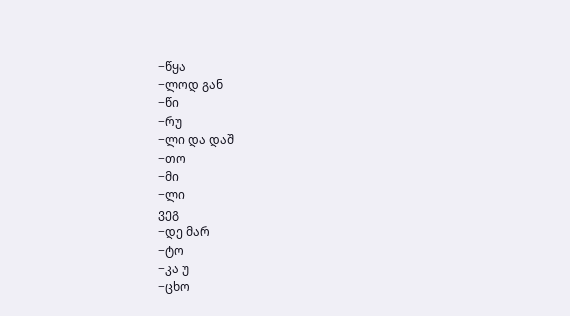−წყა
−ლოდ გან
−წი
−რუ
−ლი და დაშ
−თო
−მი
−ლი
ვეგ
−დე მარ
−ტო
−კა უ
−ცხო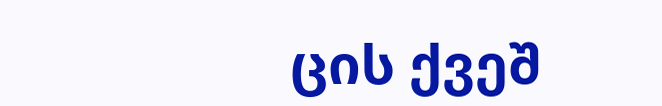ცის ქვეშ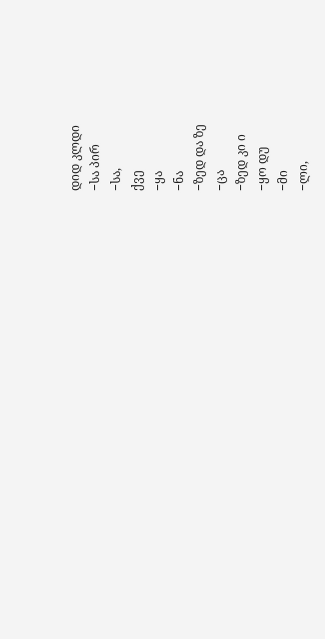დიდ კლდი
−სა პირ
−სა,
ქვე
−ყა
−ნა
−ზედ და ზე
−ცა
−ზედ კი ი
−ყო დუ
−მი
−ლი,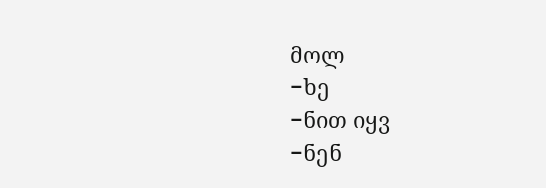მოლ
−ხე
−ნით იყვ
−ნენ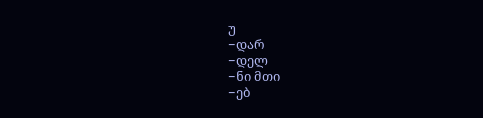უ
−დარ
−დელ
−ნი მთი
−ებ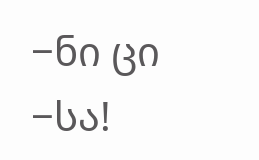−ნი ცი
−სა!